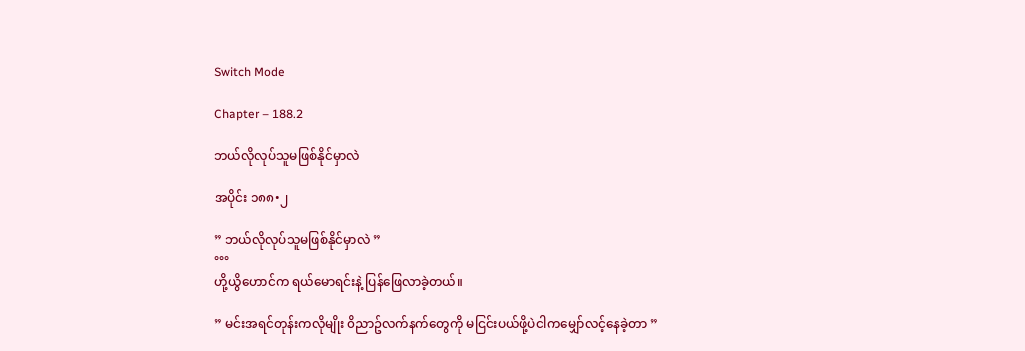Switch Mode

Chapter – 188.2

ဘယ်လိုလုပ်သူမဖြစ်နိုင်မှာလဲ

အပိုင်း ၁၈၈•၂

” ဘယ်လိုလုပ်သူမဖြစ်နိုင်မှာလဲ ”
°°°
ဟို့ယွိဟောင်က ရယ်မောရင်းနဲ့ ပြန်ဖြေလာခဲ့တယ်။

” မင်းအရင်တုန်းကလိုမျိုး ၀ိညာဥ်လက်နက်တွေကို မငြင်းပယ်ဖို့ပဲငါကမျှော်လင့်နေခဲ့တာ ”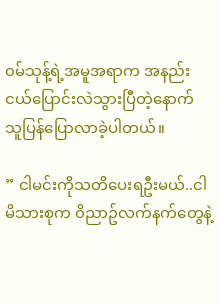၀မ်သုန့်ရဲ့အမူအရာက အနည်းငယ်ပြောင်းလဲသွားပြီတဲ့နောက် သူပြန်ပြောလာခဲ့ပါတယ်။

” ငါမင်းကိုသတိပေးရဦးမယ်..ငါမိသားစုက ၀ိညာဥ်လက်နက်တွေနဲ့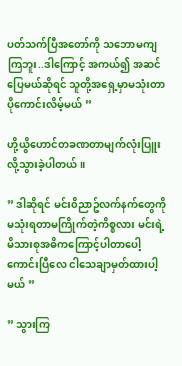ပတ်သက်ပြီအတော်ကို သဘောမကျကြဘူး..ဒါကြောင့် အကယ်၍ အဆင်ပြေမယ်ဆိုရင် သူတို့အရှေ့မှာမသုံးတာပိုကောင်းလိမ့်မယ် ”

ဟို့ယွိဟောင်တခဏတာမျက်လုံးပြူးလို့သွားခဲ့ပါတယ်။

” ဒါဆိုရင် မင်း၀ိညာဥ်လက်နက်တွေကိုမသုံးရတာမကြိုက်တဲ့ကိစ္စလား မင်းရဲ့မိသားစုအဓိကကြောင့်ပါတာပေါ့ ကောင်းပြီလေ ငါသေချာမှတ်ထားပါ့မယ် ”

” သွားကြ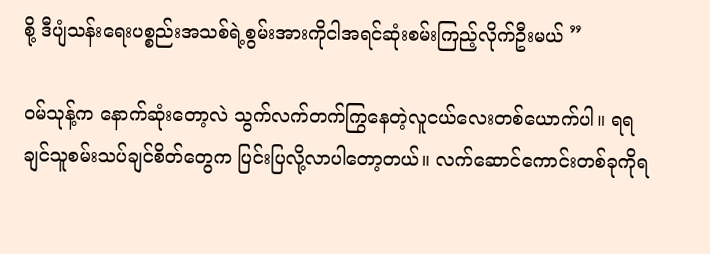စို့ ဒီပျံသန်းရေးပစ္စည်းအသစ်ရဲ့စွမ်းအားကိုငါအရင်ဆုံးစမ်းကြည့်လိုက်ဦးမယ် ”

၀မ်သုန့်က နောက်ဆုံးတော့လဲ သွက်လက်တက်ကြွနေတဲ့လူငယ်လေးတစ်ယောက်ပါ။ ရရချင်သူစမ်းသပ်ချင်စိတ်တွေက ပြင်းပြလို့လာပါတော့တယ်။ လက်ဆောင်ကောင်းတစ်ခုကိုရ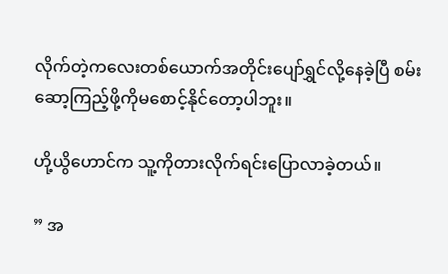လိုက်တဲ့ကလေးတစ်ယောက်အတိုင်းပျော်ရွှင်လို့နေခဲ့ပြီ စမ်းဆော့ကြည့်ဖို့ကိုမစောင့်နိုင်တော့ပါဘူး။

ဟို့ယွိဟောင်က သူ့ကိုတားလိုက်ရင်းပြောလာခဲ့တယ်။

” အ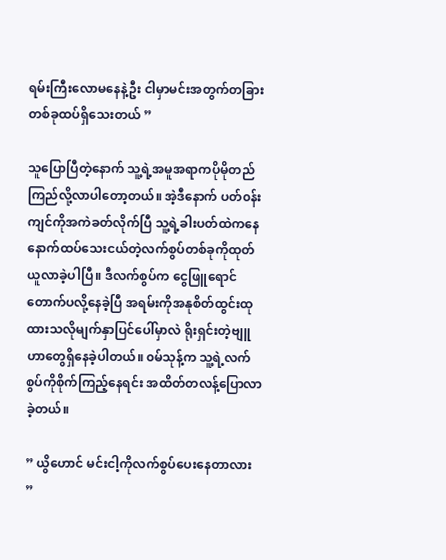ရမ်းကြီးလောမနေနဲ့ဦး ငါမှာမင်းအတွက်တခြားတစ်ခုထပ်ရှိသေးတယ် ”

သူပြောပြီတဲ့နောက် သူ့ရဲ့အမူအရာကပိုမိုတည်ကြည်လို့လာပါတော့တယ်။ အဲ့ဒီနောက် ပတ်၀န်းကျင်ကိုအကဲခတ်လိုက်ပြီ သူ့ရဲ့ခါးပတ်ထဲကနေ နောက်ထပ်သေးငယ်တဲ့လက်စွပ်တစ်ခုကိုထုတ်ယူလာခဲ့ပါပြီ။ ဒီလက်စွပ်က ငွေဖြူရောင်တောက်ပလို့နေခဲ့ပြီ အရမ်းကိုအနုစိတ်ထွင်းထုထားသလိုမျက်နှာပြင်ပေါ်မှာလဲ ရိုးရှင်းတဲ့ဗျူဟာတွေရှိနေခဲ့ပါတယ်။ ၀မ်သုန့်က သူ့ရဲ့လက်စွပ်ကိုစိုက်ကြည့်နေရင်း အထိတ်တလန့်ပြောလာခဲ့တယ်။

” ယွိဟောင် မင်းငါ့ကိုလက်စွပ်ပေးနေတာလား ”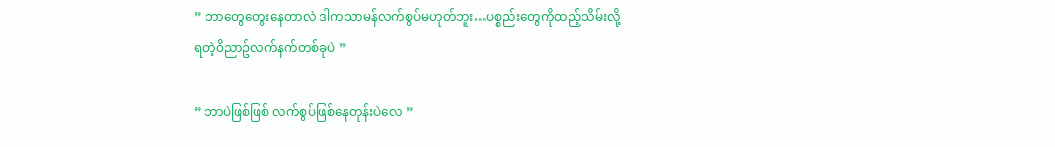” ဘာတွေတွေးနေတာလဲ ဒါကသာမန်လက်စွပ်မဟုတ်ဘူး…ပစ္စည်းတွေကိုထည့်သိမ်းလို့ရတဲ့၀ိညာဥ်လက်နက်တစ်ခုပဲ ”

” ဘာပဲဖြစ်ဖြစ် လက်စွပ်ဖြစ်နေတုန်းပဲလေ ”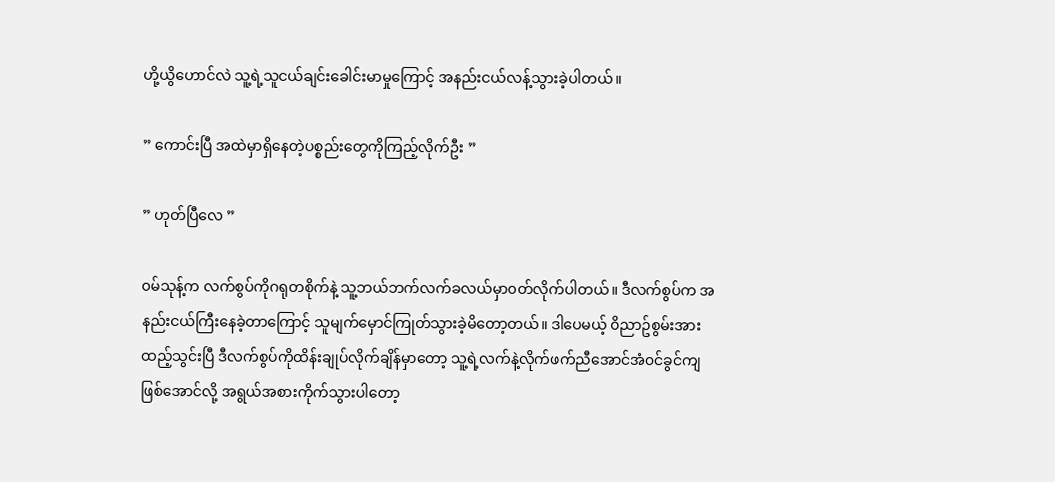ဟို့ယွိဟောင်လဲ သူ့ရဲ့သူငယ်ချင်းခေါင်းမာမှုကြောင့် အနည်းငယ်လန့်သွားခဲ့ပါတယ်။

” ကောင်းပြီ အထဲမှာရှိနေတဲ့ပစ္စည်းတွေကိုကြည့်လိုက်ဦး ”

” ဟုတ်ပြီလေ ”

၀မ်သုန့်က လက်စွပ်ကိုဂရုတစိုက်နဲ့ သူ့ဘယ်ဘက်လက်ခလယ်မှာ၀တ်လိုက်ပါတယ်။ ဒီလက်စွပ်က အနည်းငယ်ကြီးနေခဲ့တာကြောင့် သူမျက်မှောင်ကြုတ်သွားခဲ့မိတော့တယ်။ ဒါပေမယ့် ၀ိညာဥ်စွမ်းအားထည့်သွင်းပြီ ဒီလက်စွပ်ကိုထိန်းချုပ်လိုက်ချိန်မှာတော့ သူ့ရဲ့လက်နဲ့လိုက်ဖက်ညီအောင်အံ၀င်ခွင်ကျဖြစ်အောင်လို့ အရွယ်အစားကိုက်သွားပါတော့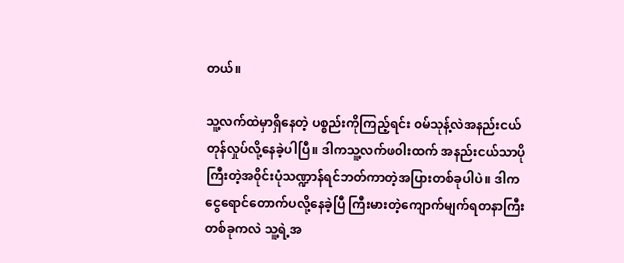တယ်။

သူ့လက်ထဲမှာရှိနေတဲ့ ပစ္စည်းကိုကြည့်ရင်း ၀မ်သုန့်လဲအနည်းငယ်တုန်လှုပ်လို့နေခဲ့ပါပြီ။ ဒါကသူ့လက်ဖ၀ါးထက် အနည်းငယ်သာပိုကြီးတဲ့အ၀ိုင်းပုံသဏ္ဍာန်ရင်ဘတ်ကာတဲ့အပြားတစ်ခုပါပဲ။ ဒါက ငွေရောင်တောက်ပလို့နေခဲ့ပြီ ကြီးမားတဲ့ကျောက်မျက်ရတနာကြီးတစ်ခုကလဲ သူ့ရဲ့အ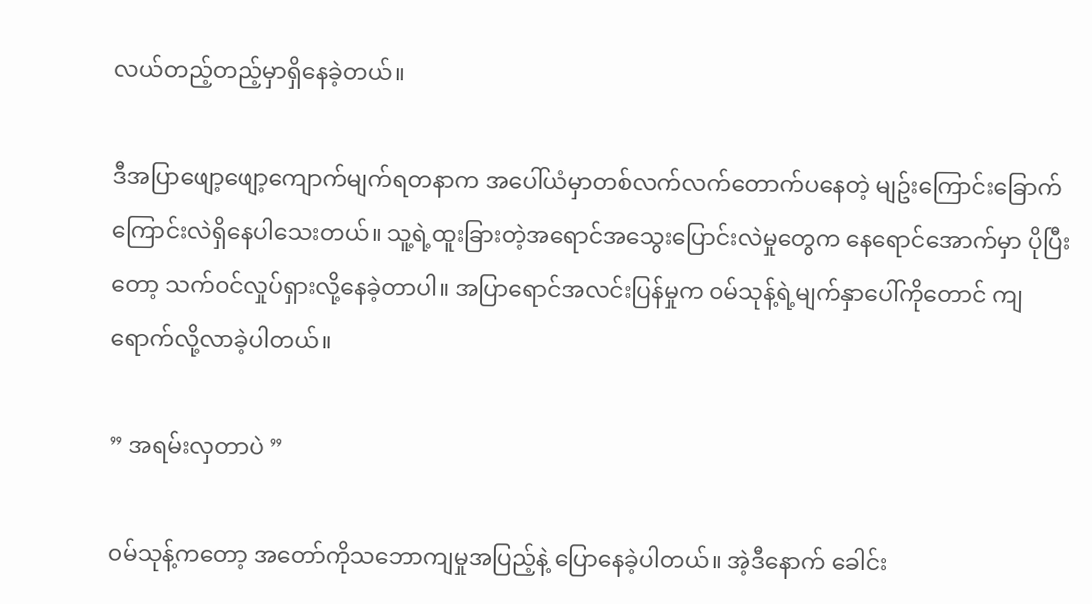လယ်တည့်တည့်မှာရှိနေခဲ့တယ်။

ဒီအပြာဖျော့ဖျော့ကျောက်မျက်ရတနာက အပေါ်ယံမှာတစ်လက်လက်တောက်ပနေတဲ့ မျဥ်းကြောင်းခြောက်ကြောင်းလဲရှိနေပါသေးတယ်။ သူ့ရဲ့ထူးခြားတဲ့အရောင်အသွေးပြောင်းလဲမှုတွေက နေရောင်အောက်မှာ ပိုပြီးတော့ သက်၀င်လှုပ်ရှားလို့နေခဲ့တာပါ။ အပြာရောင်အလင်းပြန်မှုက ၀မ်သုန့်ရဲ့မျက်နှာပေါ်ကိုတောင် ကျရောက်လို့လာခဲ့ပါတယ်။

” အရမ်းလှတာပဲ ”

၀မ်သုန့်ကတော့ အတော်ကိုသဘောကျမှုအပြည့်နဲ့ ပြောနေခဲ့ပါတယ်။ အဲ့ဒီနောက် ခေါင်း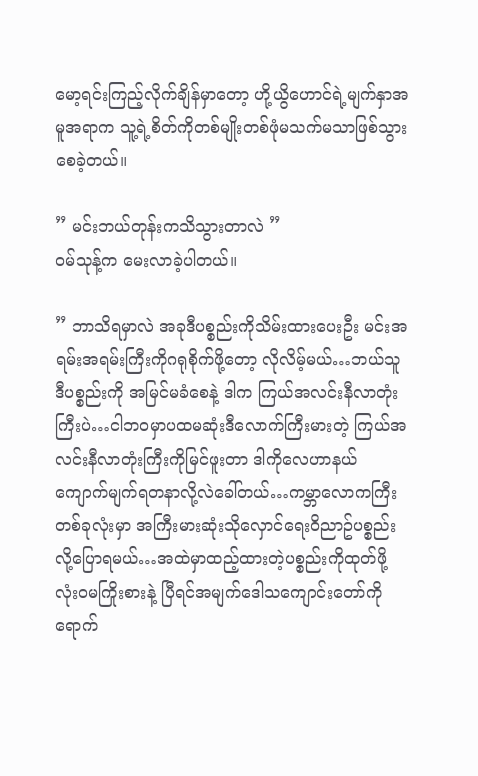မော့ရင်းကြည့်လိုက်ချိန်မှာတော့ ဟို့ယွိဟောင်ရဲ့မျက်နှာအမူအရာက သူ့ရဲ့စိတ်ကိုတစ်မျိုးတစ်ဖုံမသက်မသာဖြစ်သွားစေခဲ့တယ်။

” မင်းဘယ်တုန်းကသိသွားတာလဲ ”
၀မ်သုန့်က မေးလာခဲ့ပါတယ်။

” ဘာသိရမှာလဲ အခုဒီပစ္စည်းကိုသိမ်းထားပေးဦး မင်းအရမ်းအရမ်းကြီးကိုဂရုစိုက်ဖို့တော့ လိုလိမ့်မယ်…ဘယ်သူဒီပစ္စည်းကို အမြင်မခံစေနဲ့ ဒါက ကြယ်အလင်းနီလာတုံးကြီးပဲ…ငါဘ၀မှာပထမဆုံးဒီလောက်ကြီးမားတဲ့ ကြယ်အလင်းနီလာတုံးကြီးကိုမြင်ဖူးတာ ဒါကိုလေဟာနယ်ကျောက်မျက်ရတနာလို့လဲခေါ်တယ်…ကမ္ဘာလောကကြီးတစ်ခုလုံးမှာ အကြီးမားဆုံးသိုလှောင်ရေး၀ိညာဥ်ပစ္စည်းလို့ပြောရမယ်…အထဲမှာထည့်ထားတဲ့ပစ္စည်းကိုထုတ်ဖို့လုံး၀မကြိုးစားနဲ့ ပြီရင်အမျက်ဒေါသကျောင်းတော်ကိုရောက်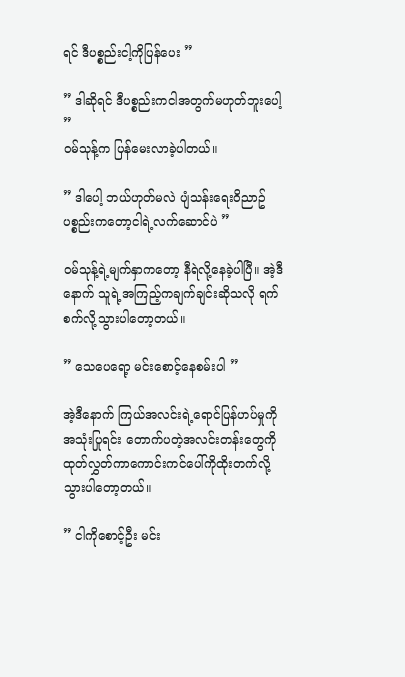ရင် ဒီပစ္စည်းငါ့ကိုပြန်ပေး ”

” ဒါဆိုရင် ဒီပစ္စည်းကငါအတွက်မဟုတ်ဘူးပေါ့ ”
၀မ်သုန့်က ပြန်မေးလာခဲ့ပါတယ်။

” ဒါပေါ့ ဘယ်ဟုတ်မလဲ ပျံသန်းရေး၀ိညာဥ်ပစ္စည်းကတော့ငါရဲ့လက်ဆောင်ပဲ ”

၀မ်သုန့်ရဲ့မျက်နှာကတော့ နီရဲလို့နေခဲ့ပါပြီ။ အဲ့ဒီနောက် သူရဲ့အကြည့်ကချက်ချင်းဆိုသလို ရက်စက်လို့သွားပါတော့တယ်။

” သေပေရော့ မင်းစောင့်နေစမ်းပါ ”

အဲ့ဒီနောက် ကြယ်အလင်းရဲ့ရောင်ပြန်ဟပ်မှုကို အသုံးပြုရင်း တောက်ပတဲ့အလင်းတန်းတွေကိုထုတ်လွှတ်ကာကောင်းကင်ပေါ်ကိုထိုးတက်လို့သွားပါတော့တယ်။

” ငါကိုစောင့်ဦး မင်း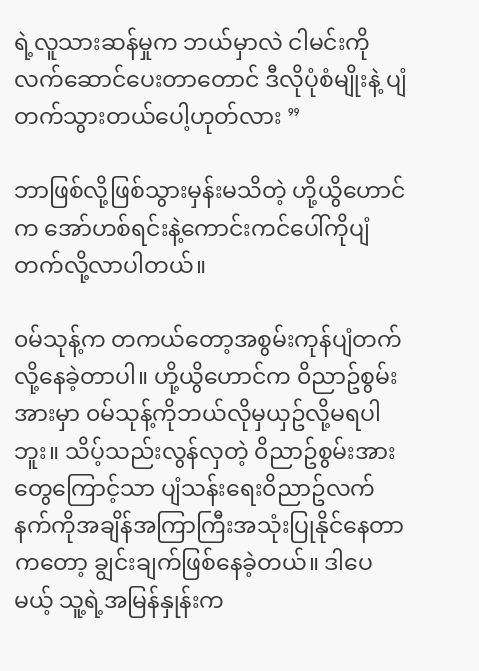ရဲ့လူသားဆန်မှုက ဘယ်မှာလဲ ငါမင်းကိုလက်ဆောင်ပေးတာတောင် ဒီလိုပုံစံမျိုးနဲ့ ပျံတက်သွားတယ်ပေါ့ဟုတ်လား ”

ဘာဖြစ်လို့ဖြစ်သွားမှန်းမသိတဲ့ ဟို့ယွိဟောင်က အော်ဟစ်ရင်းနဲ့ကောင်းကင်ပေါ်ကိုပျံတက်လို့လာပါတယ်။

၀မ်သုန့်က တကယ်တော့အစွမ်းကုန်ပျံတက်လို့နေခဲ့တာပါ။ ဟို့ယွိဟောင်က ၀ိညာဥ်စွမ်းအားမှာ ၀မ်သုန့်ကိုဘယ်လိုမှယှဥ်လို့မရပါဘူး။ သိပ့်သည်းလွန်လှတဲ့ ၀ိညာဥ်စွမ်းအားတွေကြောင့်သာ ပျံသန်းရေး၀ိညာဥ်လက်နက်ကိုအချိန်အကြာကြီးအသုံးပြုနိုင်နေတာကတော့ ချွင်းချက်ဖြစ်နေခဲ့တယ်။ ဒါပေမယ့် သူ့ရဲ့အမြန်နှုန်းက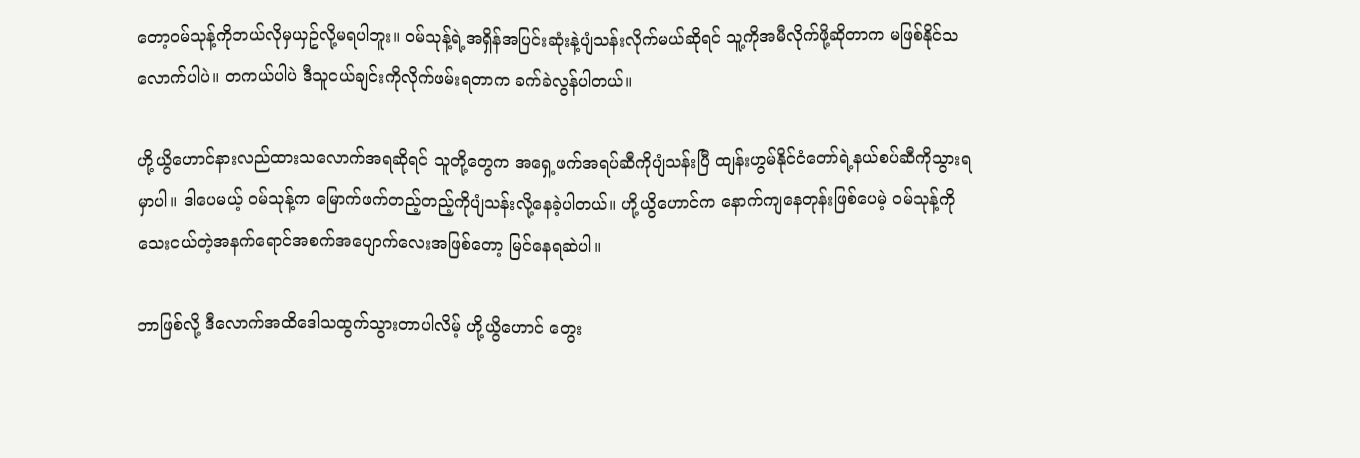တော့၀မ်သုန့်ကိုဘယ်လိုမှယှဥ်လို့မရပါဘူး။ ၀မ်သုန့်ရဲ့အရှိန်အပြင်းဆုံးနဲ့ပျံသန်းလိုက်မယ်ဆိုရင် သူ့ကိုအမီလိုက်ဖို့ဆိုတာက မဖြစ်နိုင်သလောက်ပါပဲ။ တကယ်ပါပဲ ဒီသူငယ်ချင်းကိုလိုက်ဖမ်းရတာက ခက်ခဲလွန်ပါတယ်။

ဟို့ယွိဟောင်နားလည်ထားသလောက်အရဆိုရင် သူတို့တွေက အရှေ့ဖက်အရပ်ဆီကိုပျံသန်းပြီ ထျန်းဟွမ်နိုင်ငံတော်ရဲ့နယ်စပ်ဆီကိုသွားရမှာပါ။ ဒါပေမယ့် ၀မ်သုန့်က မြောက်ဖက်တည့်တည့်ကိုပျံသန်းလို့နေခဲ့ပါတယ်။ ဟို့ယွိဟောင်က နောက်ကျနေတုန်းဖြစ်ပေမဲ့ ၀မ်သုန့်ကိုသေးငယ်တဲ့အနက်ရောင်အစက်အပျောက်လေးအဖြစ်တော့ မြင်နေရဆဲပါ။

ဘာဖြစ်လို့ ဒီလောက်အထိဒေါသထွက်သွားတာပါလိမ့် ဟို့ယွိဟောင် တွေး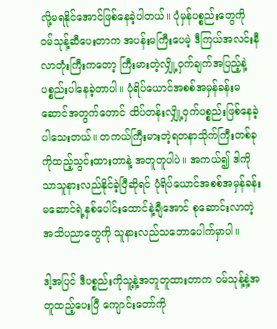လို့မရနိုင်အောင်ဖြစ်နေခဲ့ပါတယ်။ ပုံမှန်ပစ္စည်းတွေကို ၀မ်သုန့်ဆီပေးတာက အပန်းမကြီးပေမဲ့ ဒီကြယ်အလင်းနီလာတုံးကြီးကတော့ ကြီးမားတဲ့လျှို့၀ှက်ချက်အပြည့်နဲ့ ပစ္စည်းပါနေခဲ့တာပါ။ ပုံရိပ်ယောင်အစစ်အမှန်ခန်းမဆောင်အတွက်တောင် ထိပ်တန်းလျှို့၀ှက်ပစ္စည်းဖြစ်နေခဲ့ပါသေးတယ်။ တကယ်ကြီးမားတဲ့ရတနာသိုက်ကြီးတစ်ခုကိုထည့်သွင်းထားတာနဲ့ အတူတူပါပဲ။ အကယ်၍ ဒါကိုသာသူနားလည်နိုင်ခဲ့ပြီဆိုရင် ပုံရိပ်ယောင်အစစ်အမှန်ခန်းမဆောင်ရဲ့နှစ်ပေါင်းထောင်နဲ့ချီအောင် စုဆောင်းလာတဲ့အသိပညာတွေကို သူနားလည်သဘောပေါက်မှာပါ။

ဒါ့အပြင် ဒီပစ္စည်းကိုသူ့နဲ့အတူတူထားတာက ၀မ်သုန့်နဲ့အတူထည့်ပေးပြီ ကျောင်းတော်ကို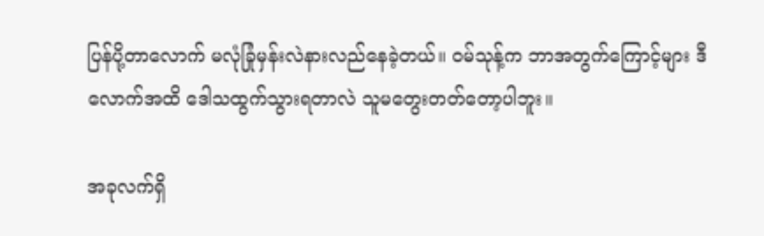ပြန်ပို့တာလောက် မလုံခြုံမှန်းလဲနားလည်နေခဲ့တယ်။ ၀မ်သုန့်က ဘာအတွက်ကြောင့်များ ဒီလောက်အထိ ဒေါသထွက်သွားရတာလဲ သူမတွေးတတ်တော့ပါဘူး။

အခုလက်ရှိ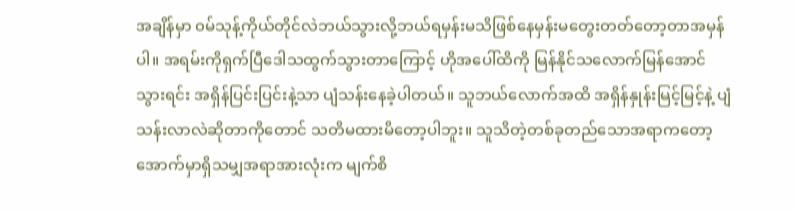အချိန်မှာ ၀မ်သုန့်ကိုယ်တိုင်လဲဘယ်သွားလို့ဘယ်ရမှန်းမသိဖြစ်နေမှန်းမတွေးတတ်တော့တာအမှန်ပါ။ အရမ်းကိုရှက်ပြီဒေါသထွက်သွားတာကြောင့် ဟိုအပေါ်ထိကို မြန်နိုင်သလောက်မြန်အောင်သွားရင်း အရှိန်ပြင်းပြင်းနဲ့သာ ပျံသန်းနေခဲ့ပါတယ်။ သူဘယ်လောက်အထိ အရှိန်နှုန်းမြင့်မြင့်နဲ့ ပျံသန်းလာလဲဆိုတာကိုတောင် သတိမထားမိတော့ပါဘူး။ သူသိတဲ့တစ်ခုတည်သောအရာကတော့ အောက်မှာရှိသမျှအရာအားလုံးက မျက်စိ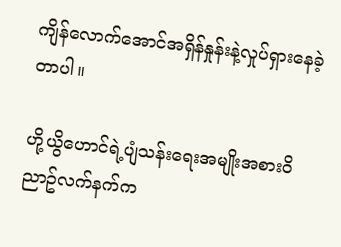ကျိန်လောက်အောင်အရှိန်နှုန်းနဲ့လှုပ်ရှားနေခဲ့တာပါ။

ဟို့ယွိဟောင်ရဲ့ပျံသန်းရေးအမျိုးအစား၀ိညာဥ်လက်နက်က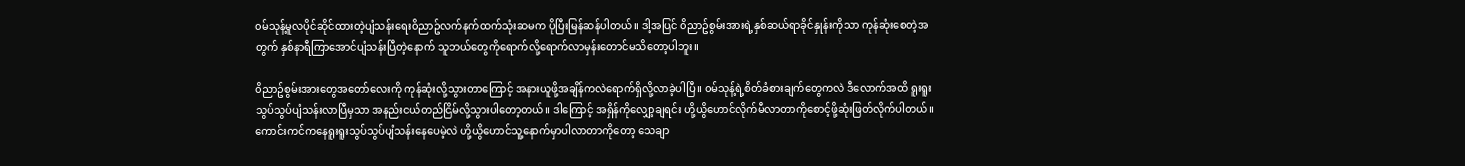၀မ်သုန့်မူလပိုင်ဆိုင်ထားတဲ့ပျံသန်းရေး၀ိညာဥ်လက်နက်ထက်သုံးဆမက ပိုပြီးမြန်ဆန်ပါတယ်။ ဒါ့အပြင် ၀ိညာဥ်စွမ်းအားရဲ့နှစ်ဆယ်ရာခိုင်နှုန်းကိုသာ ကုန်ဆုံးစေတဲ့အတွက် နှစ်နာရီကြာအောင်ပျံသန်းပြီတဲ့နောက် သူဘယ်တွေကိုရောက်လို့ရောက်လာမှန်းတောင်မသိတော့ပါဘူး။

၀ိညာဥ်စွမ်းအားတွေအတော်လေးကို ကုန်ဆုံးလို့သွားတာကြောင့် အနားယူဖို့အချိန်ကလဲရောက်ရှိလို့လာခဲ့ပါပြီ။ ၀မ်သုန့်ရဲ့စိတ်ခံစားချက်တွေကလဲ ဒီလောက်အထိ ရူးရူးသွပ်သွပ်ပျံသန်းလာပြီမှသာ အနည်းငယ်တည်ငြိမ်လို့သွားပါတော့တယ်။ ဒါကြောင့် အရှိန်ကိုလျှော့ချရင်း ဟို့ယွိဟောင်လိုက်မီလာတာကိုစောင့်ဖို့ဆုံးဖြတ်လိုက်ပါတယ်။ ကောင်းကင်ကနေရူးရူးသွပ်သွပ်ပျံသန်းနေပေမဲ့လဲ ဟို့ယွိဟောင်သူ့နောက်မှာပါလာတာကိုတော့ သေချာ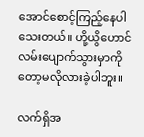အောင်စောင့်ကြည့်နေပါသေးတယ်။ ဟို့ယွိဟောင် လမ်းပျောက်သွားမှာကိုတော့မလိုလားခဲ့ပါဘူး။

လက်ရှိအ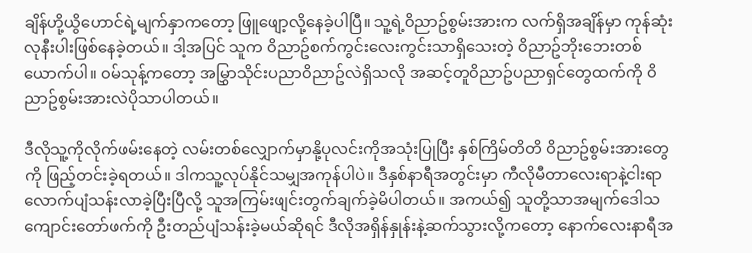ချိန်ဟို့ယွိဟောင်ရဲ့မျက်နှာကတော့ ဖြူဖျော့လို့နေခဲ့ပါပြီ။ သူ့ရဲ့၀ိညာဥ်စွမ်းအားက လက်ရှိအချိန်မှာ ကုန်ဆုံးလုနီးပါးဖြစ်နေခဲ့တယ်။ ဒါ့အပြင် သူက ၀ိညာဥ်စက်ကွင်းလေးကွင်းသာရှိသေးတဲ့ ၀ိညာဥ်ဘိုးဘေးတစ်ယောက်ပါ။ ၀မ်သုန့်ကတော့ အမြွှာသိုင်းပညာ၀ိညာဥ်လဲရှိသလို အဆင့်တူ၀ိညာဥ်ပညာရှင်တွေထက်ကို ၀ိညာဥ်စွမ်းအားလဲပိုသာပါတယ်။

ဒီလိုသူ့ကိုလိုက်ဖမ်းနေတဲ့ လမ်းတစ်လျှောက်မှာနို့ပုလင်းကိုအသုံးပြုပြီး နှစ်ကြိမ်တိတိ ၀ိညာဥ်စွမ်းအားတွေကို ဖြည့်တင်းခဲ့ရတယ်။ ဒါကသူ့လုပ်နိုင်သမျှအကုန်ပါပဲ။ ဒီနှစ်နာရီအတွင်းမှာ ကီလိုမီတာလေးရာနဲ့ငါးရာလောက်ပျံသန်းလာခဲ့ပြီးပြီလို့ သူအကြမ်းဖျင်းတွက်ချက်ခဲ့မိပါတယ်။ အကယ်၍ သူတို့သာအမျက်ဒေါသကျောင်းတော်ဖက်ကို ဦးတည်ပျံသန်းခဲ့မယ်ဆိုရင် ဒီလိုအရှိန်နှုန်းနဲ့ဆက်သွားလို့ကတော့ နောက်လေးနာရီအ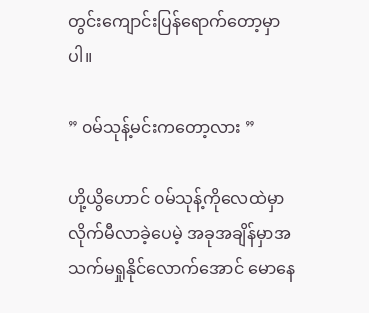တွင်းကျောင်းပြန်ရောက်တော့မှာပါ။

” ၀မ်သုန့်မင်းကတော့လား ”

ဟို့ယွိဟောင် ၀မ်သုန့်ကိုလေထဲမှာလိုက်မီလာခဲ့ပေမဲ့ အခုအချိန်မှာအသက်မရှုနိုင်လောက်အောင် မောနေ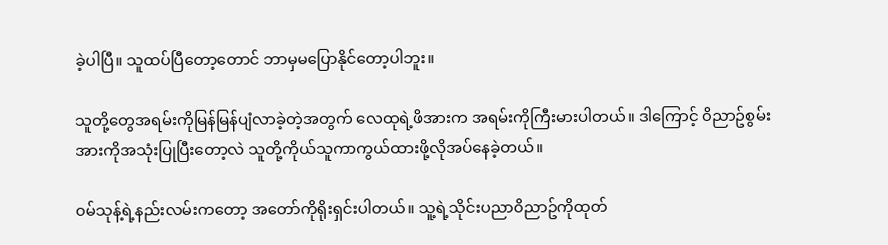ခဲ့ပါပြီ။ သူထပ်ပြီတော့တောင် ဘာမှမပြောနိုင်တော့ပါဘူး။

သူတို့တွေအရမ်းကိုမြန်မြန်ပျံလာခဲ့တဲ့အတွက် လေထုရဲ့ဖိအားက အရမ်းကိုကြီးမားပါတယ်။ ဒါကြောင့် ၀ိညာဥ်စွမ်းအားကိုအသုံးပြုပြီးတော့လဲ သူတို့ကိုယ်သူကာကွယ်ထားဖို့လိုအပ်နေခဲ့တယ်။

၀မ်သုန့်ရဲ့နည်းလမ်းကတော့ အတော်ကိုရိုးရှင်းပါတယ်။ သူ့ရဲ့သိုင်းပညာ၀ိညာဥ်ကိုထုတ်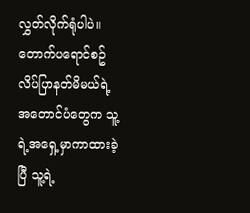လွှတ်လိုက်ရုံပါပဲ။ တောက်ပရောင်စဥ်လိပ်ပြာနတ်မိမယ်ရဲ့အတောင်ပံတွေက သူ့ရဲ့အရှေ့မှာကာထားခဲ့ပြီ သူ့ရဲ့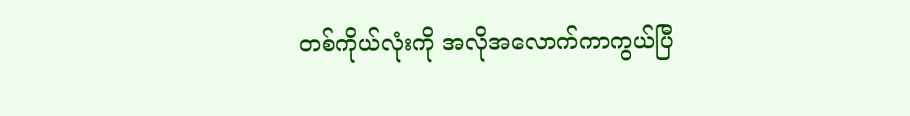တစ်ကိုယ်လုံးကို အလိုအလောက်ကာကွယ်ပြီ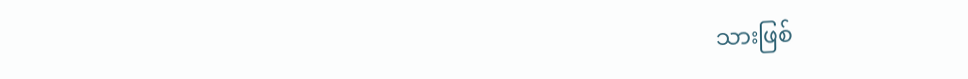သားဖြစ်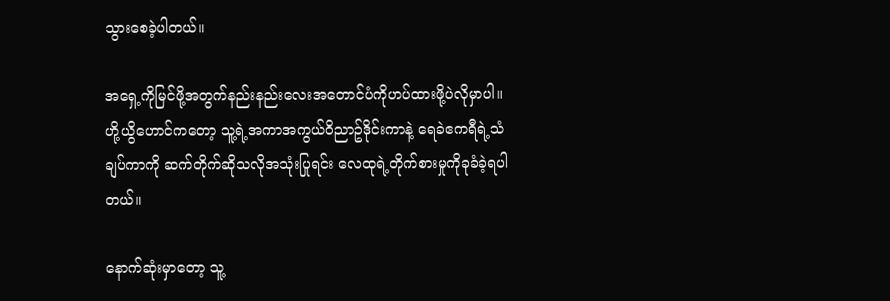သွားစေခဲ့ပါတယ်။

အရှေ့ကိုမြင်ဖို့အတွက်နည်းနည်းလေးအတောင်ပံကိုဟပ်ထားဖို့ပဲလိုမှာပါ။ ဟို့ယွိဟောင်ကတော့ သူ့ရဲ့အကာအကွယ်၀ိညာဥ်ဒိုင်းကာနဲ့ ရေခဲဧကရီရဲ့သံချပ်ကာကို ဆက်တိုက်ဆိုသလိုအသုံးပြုရင်း လေထုရဲ့တိုက်စားမှုကိုခုခံခဲ့ရပါတယ်။

နောက်ဆုံးမှာတော့ သူ့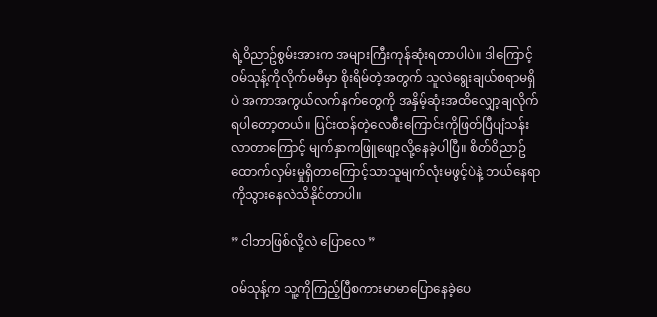ရဲ့၀ိညာဥ်စွမ်းအားက အများကြီးကုန်ဆုံးရတာပါပဲ။ ဒါကြောင့် ၀မ်သုန့်ကိုလိုက်မမီမှာ စိုးရိမ်တဲ့အတွက် သူလဲရွေးချယ်စရာမရှိပဲ အကာအကွယ်လက်နက်တွေကို အနှိမ့်ဆုံးအထိလျှော့ချလိုက်ရပါတော့တယ်။ ပြင်းထန်တဲ့လေစီးကြောင်းကိုဖြတ်ပြီပျံသန်းလာတာကြောင့် မျက်နှာကဖြူဖျော့လို့နေခဲ့ပါပြီ။ စိတ်၀ိညာဥ်ထောက်လှမ်းမှုရှိတာကြောင့်သာသူမျက်လုံးမဖွင့်ပဲနဲ့ ဘယ်နေရာကိုသွားနေလဲသိနိုင်တာပါ။

” ငါဘာဖြစ်လို့လဲ ပြောလေ ”

၀မ်သုန့်က သူ့ကိုကြည့်ပြီစကားမာမာပြောနေခဲ့ပေ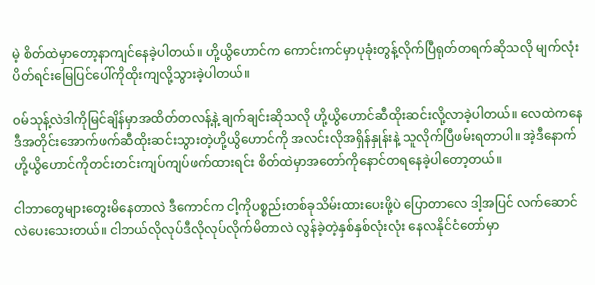မဲ့ စိတ်ထဲမှာတော့နာကျင်နေခဲ့ပါတယ်။ ဟို့ယွိဟောင်က ကောင်းကင်မှာပုခုံးတွန့်လိုက်ပြီရုတ်တရက်ဆိုသလို မျက်လုံးပိတ်ရင်းမြေပြင်ပေါ်ကိုထိုးကျလို့သွားခဲ့ပါတယ်။

၀မ်သုန့်လဲဒါကိုမြင်ချိန်မှာအထိတ်တလန့်နဲ့ ချက်ချင်းဆိုသလို ဟို့ယွိဟောင်ဆီထိုးဆင်းလို့လာခဲ့ပါတယ်။ လေထဲကနေဒီအတိုင်းအောက်ဖက်ဆီထိုးဆင်းသွားတဲ့ဟို့ယွိဟောင်ကို အလင်းလိုအရှိန်နှုန်းနဲ့ သူလိုက်ပြီဖမ်းရတာပါ။ အဲ့ဒီနောက် ဟို့ယွိဟောင်ကိုတင်းတင်းကျပ်ကျပ်ဖက်ထားရင်း စိတ်ထဲမှာအတော်ကိုနောင်တရနေခဲ့ပါတော့တယ်။

ငါဘာတွေများတွေးမိနေတာလဲ ဒီကောင်က ငါ့ကိုပစ္စည်းတစ်ခုသိမ်းထားပေးဖို့ပဲ ပြောတာလေ ဒါ့အပြင် လက်ဆောင်လဲပေးသေးတယ်။ ငါဘယ်လိုလုပ်ဒီလိုလုပ်လိုက်မိတာလဲ လွန်ခဲ့တဲ့နှစ်နှစ်လုံးလုံး နေလနိုင်ငံတော်မှာ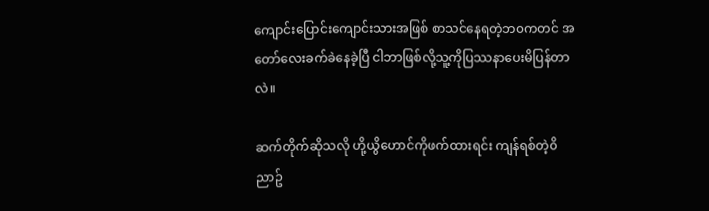ကျောင်းပြောင်းကျောင်းသားအဖြစ် စာသင်နေရတဲ့ဘ၀ကတင် အတော်လေးခက်ခဲနေခဲ့ပြီ ငါဘာဖြစ်လို့သူ့ကိုပြဿနာပေးမိပြန်တာလဲ။

ဆက်တိုက်ဆိုသလို ဟို့ယွိဟောင်ကိုဖက်ထားရင်း ကျန်ရစ်တဲ့၀ိညာဥ်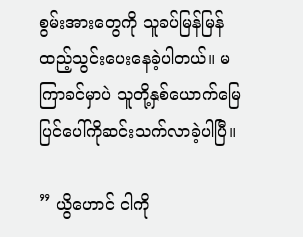စွမ်းအားတွေကို သူခပ်မြန်မြန်ထည့်သွင်းပေးနေခဲ့ပါတယ်။ မကြာခင်မှာပဲ သူတို့နှစ်ယောက်မြေပြင်ပေါ်ကိုဆင်းသက်လာခဲ့ပါပြီ။

” ယွိဟောင် ငါကို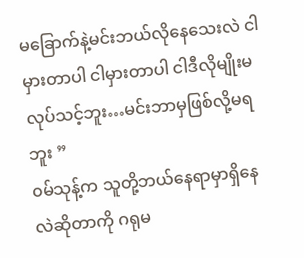မခြောက်နဲ့မင်းဘယ်လိုနေသေးလဲ ငါမှားတာပါ ငါမှားတာပါ ငါဒီလိုမျိုးမလုပ်သင့်ဘူး…မင်းဘာမှဖြစ်လို့မရဘူး ”
၀မ်သုန့်က သူတို့ဘယ်နေရာမှာရှိနေလဲဆိုတာကို ဂရုမ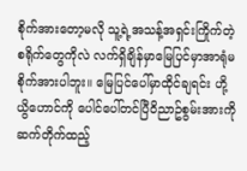စိုက်အားတော့မလို သူ့ရဲ့အသန့်အရှင်းကြိုက်တဲ့စရိုက်တွေကိုလဲ လက်ရှိချိန်မှာမြေပြင်မှာအာရုံမစိုက်အားပါဘူး။ မြေပြင်ပေါ်မှာထိုင်ချရင်း ဟို့ယွိဟောင်ကို ပေါင်ပေါ်တင်ပြီ၀ိညာဥ်စွမ်းအားကို ဆက်တိုက်ထည့်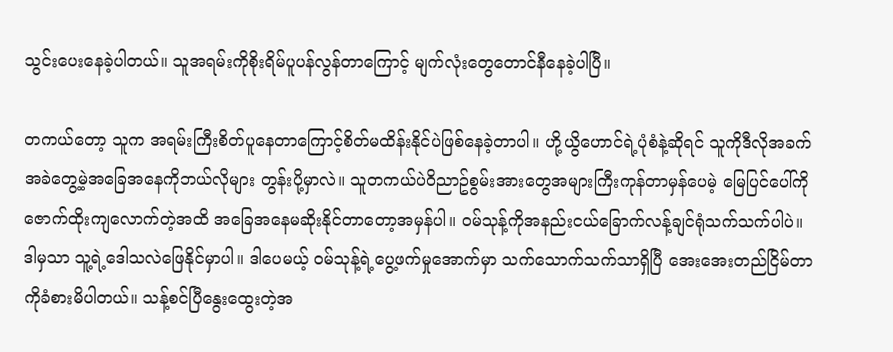သွင်းပေးနေခဲ့ပါတယ်။ သူအရမ်းကိုစိုးရိမ်ပူပန်လွန်တာကြောင့် မျက်လုံးတွေတောင်နီနေခဲ့ပါပြီ။

တကယ်တော့ သူက အရမ်းကြီးစိတ်ပူနေတာကြောင့်စိတ်မထိန်းနိုင်ပဲဖြစ်နေခဲ့တာပါ။ ဟို့ယွိဟောင်ရဲ့ပုံစံနဲ့ဆိုရင် သူကိုဒီလိုအခက်အခဲတွေ့မဲ့အခြေအနေကိုဘယ်လိုများ တွန်းပို့မှာလဲ။ သူတကယ်ပဲ၀ိညာဥ်စွမ်းအားတွေအများကြီးကုန်တာမှန်ပေမဲ့ မြေပြင်ပေါ်ကိုဇောက်ထိုးကျလောက်တဲ့အထိ အခြေအနေမဆိုးနိုင်တာတော့အမှန်ပါ။ ၀မ်သုန့်ကိုအနည်းငယ်ခြောက်လန့်ချင်ရုံသက်သက်ပါပဲ။ ဒါမှသာ သူ့ရဲ့ဒေါသလဲဖြေနိုင်မှာပါ။ ဒါပေမယ့် ၀မ်သုန့်ရဲ့ပွေ့ဖက်မှုအောက်မှာ သက်သောက်သက်သာရှိပြီ အေးအေးတည်ငြိမ်တာကိုခံစားမိပါတယ်။ သန့်စင်ပြီနွေးထွေးတဲ့အ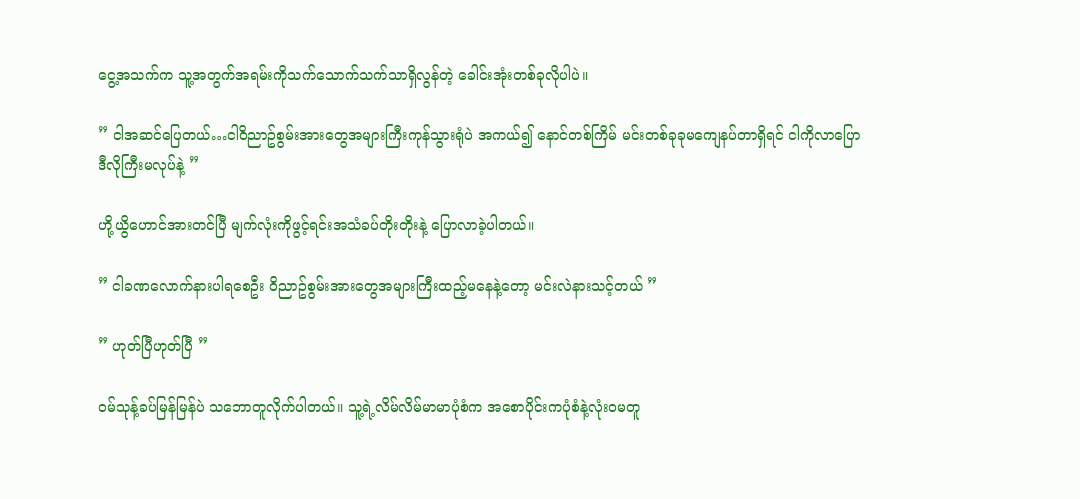ငွေ့အသက်က သူ့အတွက်အရမ်းကိုသက်သောက်သက်သာရှိလွန်တဲ့ ခေါင်းအုံးတစ်ခုလိုပါပဲ။

” ငါအဆင်ပြေတယ်…ငါ၀ိညာဥ်စွမ်းအားတွေအများကြီးကုန်သွားရုံပဲ အကယ်၍ နောင်တစ်ကြိမ် မင်းတစ်ခုခုမကျေနပ်တာရှိရင် ငါကိုလာပြော ဒီလိုကြီးမလုပ်နဲ့ ”

ဟို့ယွိဟောင်အားတင်ပြီ မျက်လုံးကိုဖွင့်ရင်းအသံခပ်တိုးတိုးနဲ့ ပြောလာခဲ့ပါတယ်။

” ငါခဏလောက်နားပါရစေဦး ၀ိညာဥ်စွမ်းအားတွေအများကြီးထည့်မနေနဲ့တော့ မင်းလဲနားသင့်တယ် ”

” ဟုတ်ပြီဟုတ်ပြီ ”

၀မ်သုန့်ခပ်မြန်မြန်ပဲ သဘောတူလိုက်ပါတယ်။ သူ့ရဲ့လိမ်လိမ်မာမာပုံစံက အစောပိုင်းကပုံစံနဲ့လုံး၀မတူ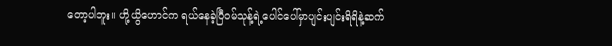တော့ပါဘူး။ ဟို့ယွိဟောင်က ရယ်နေခဲ့ပြီ၀မ်သုန့်ရဲ့ပေါင်ပေါ်မှာပျင်းပျင်းရိရိနဲ့ဆက်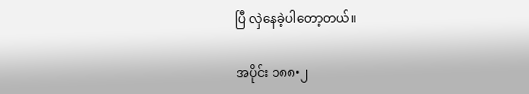ပြီ လှဲနေခဲ့ပါတော့တယ်။

အပိုင်း ၁၈၈•၂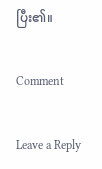ပြီး၏။

Comment

Leave a Reply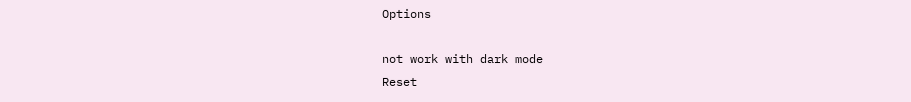Options

not work with dark mode
Reset